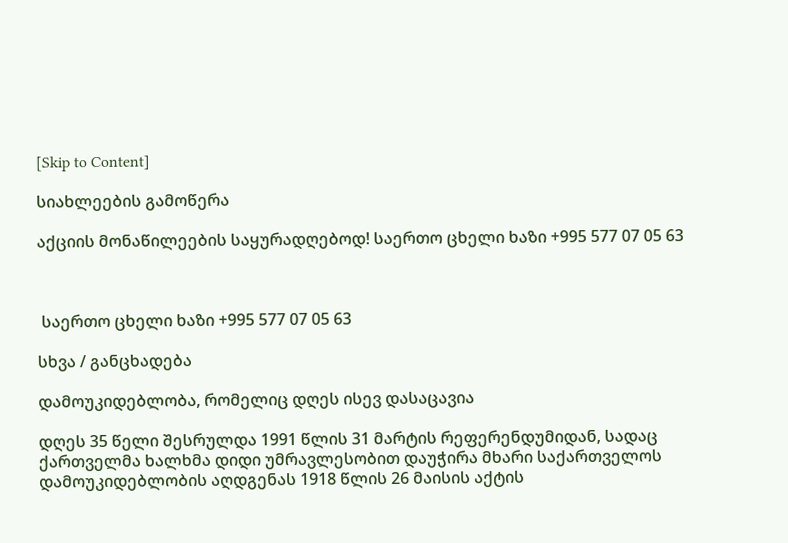[Skip to Content]

სიახლეების გამოწერა

აქციის მონაწილეების საყურადღებოდ! საერთო ცხელი ხაზი +995 577 07 05 63



 საერთო ცხელი ხაზი +995 577 07 05 63

სხვა / განცხადება

დამოუკიდებლობა, რომელიც დღეს ისევ დასაცავია

დღეს 35 წელი შესრულდა 1991 წლის 31 მარტის რეფერენდუმიდან, სადაც ქართველმა ხალხმა დიდი უმრავლესობით დაუჭირა მხარი საქართველოს დამოუკიდებლობის აღდგენას 1918 წლის 26 მაისის აქტის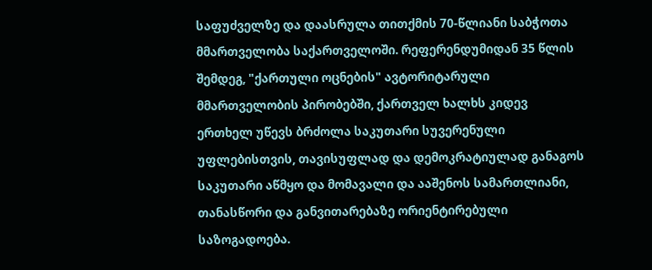საფუძველზე და დაასრულა თითქმის 70-წლიანი საბჭოთა მმართველობა საქართველოში. რეფერენდუმიდან 35 წლის შემდეგ, "ქართული ოცნების" ავტორიტარული მმართველობის პირობებში, ქართველ ხალხს კიდევ ერთხელ უწევს ბრძოლა საკუთარი სუვერენული უფლებისთვის, თავისუფლად და დემოკრატიულად განაგოს საკუთარი აწმყო და მომავალი და ააშენოს სამართლიანი, თანასწორი და განვითარებაზე ორიენტირებული საზოგადოება.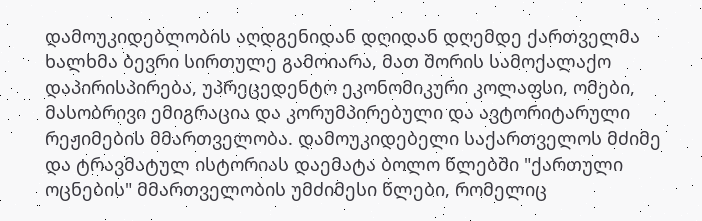დამოუკიდებლობის აღდგენიდან დღიდან დღემდე ქართველმა ხალხმა ბევრი სირთულე გამოიარა, მათ შორის სამოქალაქო დაპირისპირება, უპრეცედენტო ეკონომიკური კოლაფსი, ომები, მასობრივი ემიგრაცია და კორუმპირებული და ავტორიტარული რეჟიმების მმართველობა. დამოუკიდებელი საქართველოს მძიმე და ტრავმატულ ისტორიას დაემატა ბოლო წლებში "ქართული ოცნების" მმართველობის უმძიმესი წლები, რომელიც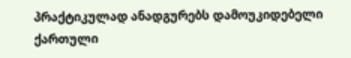პრაქტიკულად ანადგურებს დამოუკიდებელი ქართული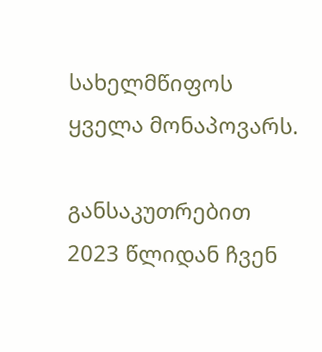სახელმწიფოს ყველა მონაპოვარს.

განსაკუთრებით 2023 წლიდან ჩვენ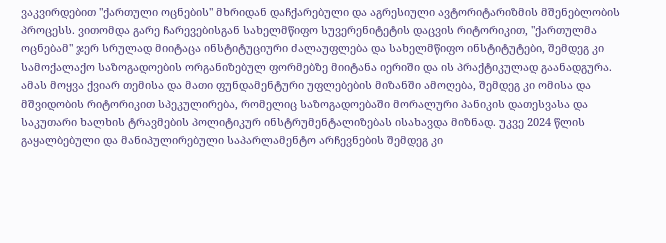ვაკვირდებით "ქართული ოცნების" მხრიდან დაჩქარებული და აგრესიული ავტორიტარიზმის მშენებლობის პროცესს. ვითომდა გარე ჩარევებისგან სახელმწიფო სუვერენიტეტის დაცვის რიტორიკით, "ქართულმა ოცნებამ" ჯერ სრულად მიიტაცა ინსტიტუციური ძალაუფლება და სახელმწიფო ინსტიტუტები, შემდეგ კი სამოქალაქო საზოგადოების ორგანიზებულ ფორმებზე მიიტანა იერიში და ის პრაქტიკულად გაანადგურა. ამას მოყვა ქვიარ თემისა და მათი ფუნდამენტური უფლებების მიზანში ამოღება, შემდეგ კი ომისა და მშვიდობის რიტორიკით სპეკულირება, რომელიც საზოგადოებაში მორალური პანიკის დათესვასა და საკუთარი ხალხის ტრავმების პოლიტიკურ ინსტრუმენტალიზებას ისახავდა მიზნად. უკვე 2024 წლის გაყალბებული და მანიპულირებული საპარლამენტო არჩევნების შემდეგ კი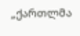„ქართლმა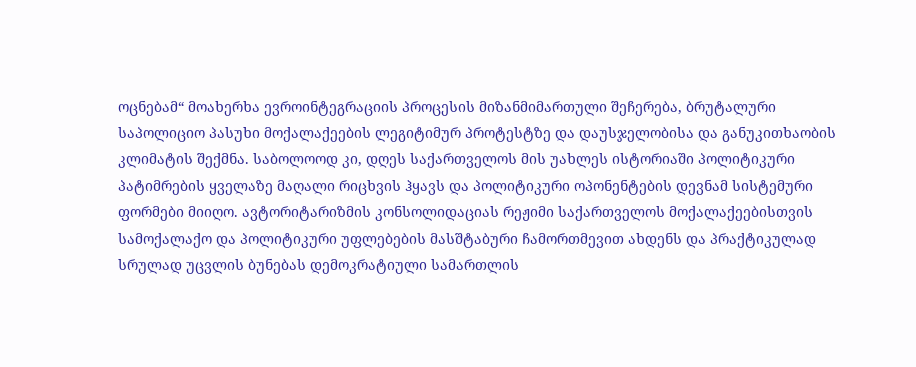ოცნებამ“ მოახერხა ევროინტეგრაციის პროცესის მიზანმიმართული შეჩერება, ბრუტალური საპოლიციო პასუხი მოქალაქეების ლეგიტიმურ პროტესტზე და დაუსჯელობისა და განუკითხაობის კლიმატის შექმნა. საბოლოოდ კი, დღეს საქართველოს მის უახლეს ისტორიაში პოლიტიკური პატიმრების ყველაზე მაღალი რიცხვის ჰყავს და პოლიტიკური ოპონენტების დევნამ სისტემური ფორმები მიიღო. ავტორიტარიზმის კონსოლიდაციას რეჟიმი საქართველოს მოქალაქეებისთვის სამოქალაქო და პოლიტიკური უფლებების მასშტაბური ჩამორთმევით ახდენს და პრაქტიკულად სრულად უცვლის ბუნებას დემოკრატიული სამართლის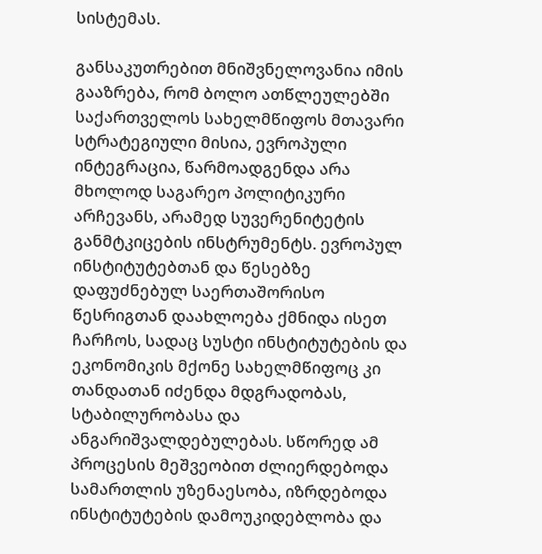სისტემას.

განსაკუთრებით მნიშვნელოვანია იმის გააზრება, რომ ბოლო ათწლეულებში საქართველოს სახელმწიფოს მთავარი სტრატეგიული მისია, ევროპული ინტეგრაცია, წარმოადგენდა არა მხოლოდ საგარეო პოლიტიკური არჩევანს, არამედ სუვერენიტეტის განმტკიცების ინსტრუმენტს. ევროპულ ინსტიტუტებთან და წესებზე დაფუძნებულ საერთაშორისო წესრიგთან დაახლოება ქმნიდა ისეთ ჩარჩოს, სადაც სუსტი ინსტიტუტების და ეკონომიკის მქონე სახელმწიფოც კი თანდათან იძენდა მდგრადობას, სტაბილურობასა და ანგარიშვალდებულებას. სწორედ ამ პროცესის მეშვეობით ძლიერდებოდა სამართლის უზენაესობა, იზრდებოდა ინსტიტუტების დამოუკიდებლობა და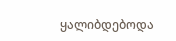ყალიბდებოდა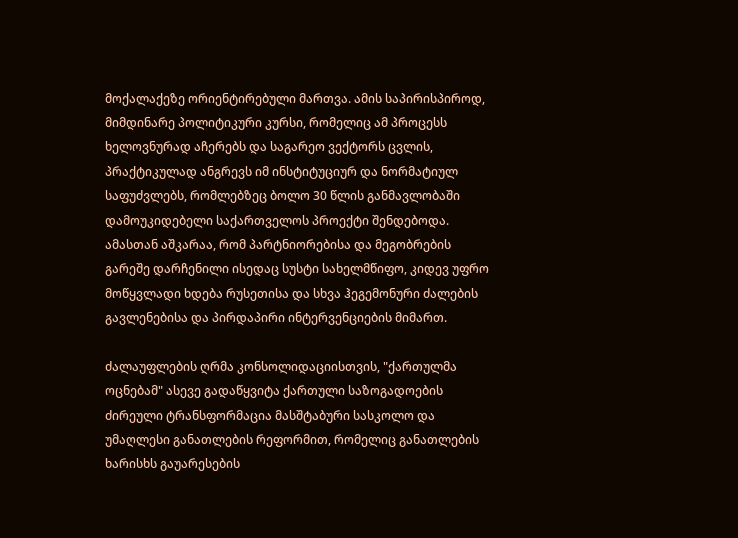მოქალაქეზე ორიენტირებული მართვა. ამის საპირისპიროდ, მიმდინარე პოლიტიკური კურსი, რომელიც ამ პროცესს ხელოვნურად აჩერებს და საგარეო ვექტორს ცვლის, პრაქტიკულად ანგრევს იმ ინსტიტუციურ და ნორმატიულ საფუძვლებს, რომლებზეც ბოლო 30 წლის განმავლობაში დამოუკიდებელი საქართველოს პროექტი შენდებოდა. ამასთან აშკარაა, რომ პარტნიორებისა და მეგობრების გარეშე დარჩენილი ისედაც სუსტი სახელმწიფო, კიდევ უფრო მოწყვლადი ხდება რუსეთისა და სხვა ჰეგემონური ძალების გავლენებისა და პირდაპირი ინტერვენციების მიმართ.

ძალაუფლების ღრმა კონსოლიდაციისთვის, "ქართულმა ოცნებამ" ასევე გადაწყვიტა ქართული საზოგადოების ძირეული ტრანსფორმაცია მასშტაბური სასკოლო და უმაღლესი განათლების რეფორმით, რომელიც განათლების ხარისხს გაუარესების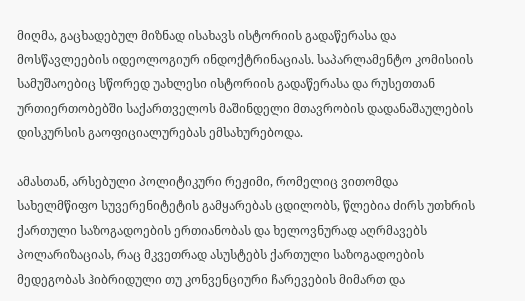მიღმა, გაცხადებულ მიზნად ისახავს ისტორიის გადაწერასა და მოსწავლეების იდეოლოგიურ ინდოქტრინაციას. საპარლამენტო კომისიის სამუშაოებიც სწორედ უახლესი ისტორიის გადაწერასა და რუსეთთან ურთიერთობებში საქართველოს მაშინდელი მთავრობის დადანაშაულების დისკურსის გაოფიციალურებას ემსახურებოდა.

ამასთან, არსებული პოლიტიკური რეჟიმი, რომელიც ვითომდა სახელმწიფო სუვერენიტეტის გამყარებას ცდილობს, წლებია ძირს უთხრის ქართული საზოგადოების ერთიანობას და ხელოვნურად აღრმავებს პოლარიზაციას, რაც მკვეთრად ასუსტებს ქართული საზოგადოების მედეგობას ჰიბრიდული თუ კონვენციური ჩარევების მიმართ და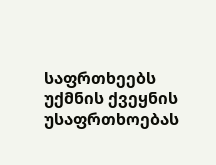საფრთხეებს უქმნის ქვეყნის უსაფრთხოებას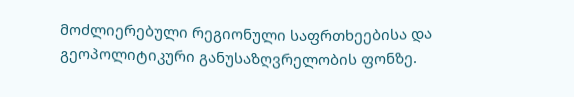მოძლიერებული რეგიონული საფრთხეებისა და გეოპოლიტიკური განუსაზღვრელობის ფონზე.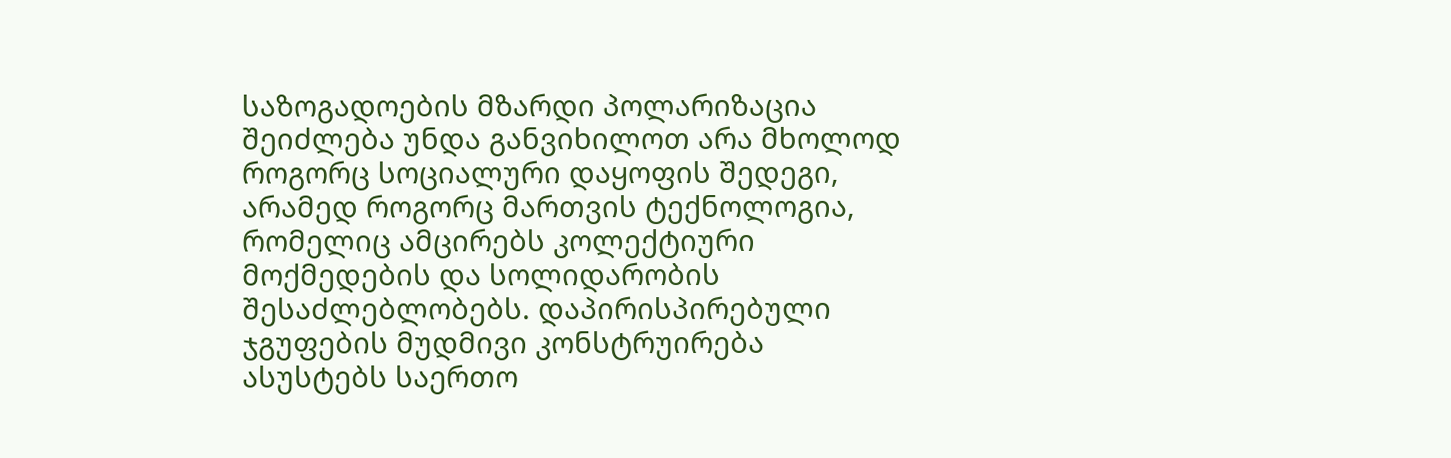საზოგადოების მზარდი პოლარიზაცია შეიძლება უნდა განვიხილოთ არა მხოლოდ როგორც სოციალური დაყოფის შედეგი, არამედ როგორც მართვის ტექნოლოგია, რომელიც ამცირებს კოლექტიური მოქმედების და სოლიდარობის შესაძლებლობებს. დაპირისპირებული ჯგუფების მუდმივი კონსტრუირება ასუსტებს საერთო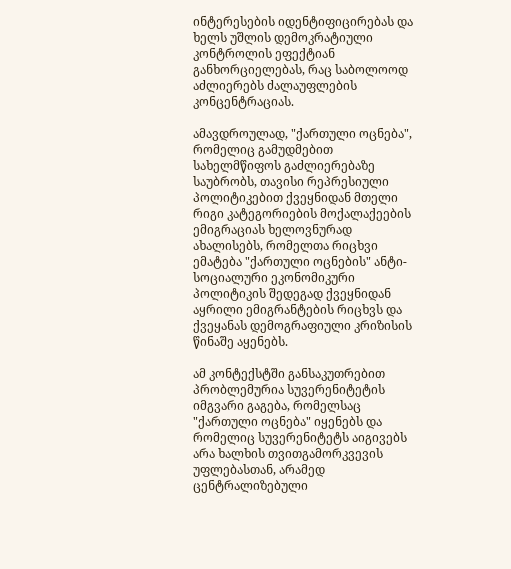ინტერესების იდენტიფიცირებას და ხელს უშლის დემოკრატიული კონტროლის ეფექტიან განხორციელებას, რაც საბოლოოდ აძლიერებს ძალაუფლების კონცენტრაციას.

ამავდროულად, "ქართული ოცნება", რომელიც გამუდმებით სახელმწიფოს გაძლიერებაზე საუბრობს, თავისი რეპრესიული პოლიტიკებით ქვეყნიდან მთელი რიგი კატეგორიების მოქალაქეების ემიგრაციას ხელოვნურად ახალისებს, რომელთა რიცხვი ემატება "ქართული ოცნების" ანტი-სოციალური ეკონომიკური პოლიტიკის შედეგად ქვეყნიდან აყრილი ემიგრანტების რიცხვს და ქვეყანას დემოგრაფიული კრიზისის წინაშე აყენებს.

ამ კონტექსტში განსაკუთრებით პრობლემურია სუვერენიტეტის იმგვარი გაგება, რომელსაც "ქართული ოცნება" იყენებს და რომელიც სუვერენიტეტს აიგივებს არა ხალხის თვითგამორკვევის უფლებასთან, არამედ ცენტრალიზებული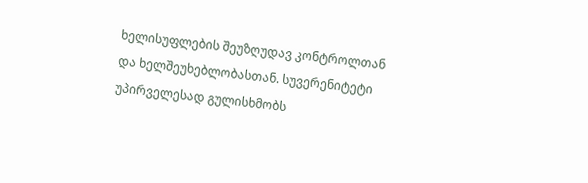ხელისუფლების შეუზღუდავ კონტროლთან და ხელშეუხებლობასთან. სუვერენიტეტი უპირველესად გულისხმობს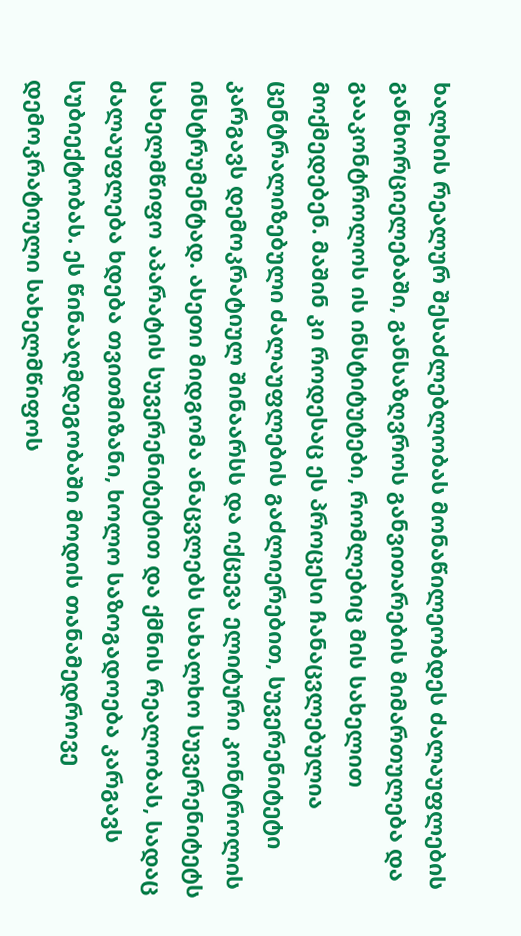ხალხის რეალურ შესაძლებლობას მონაწილეობდეს ძალაუფლების განხორციელებაში, განსაზღვროს განვითარების მიმართულება და გააკონტროლოს ის ინსტიტუტები, რომლებიც მის სახელით მოქმედებენ. მაშინ კი როდესაც ეს პროცესი ჩანაცვლებულია ცენტრალიზებული ძალაუფლების გაძლიერებით, სუვერენიტეტი კარგავს დემოკრატიულ შინაარსს და იქცევა ელიტური კონტროლის ინსტრუმენტად. ასეთი მიდგომა ანაცვლებს სახალხო სუვერენიტეტს სახელმწიფო აპარატის სუვერენიტეტით და ქმნის რეალობას, სადაც ძალაუფლება ხდება თვითმიზანი, ხოლო საზოგადოება კარგავს სუბიექტობას. ეს წინააღმდეგობაში მოდის თანამედროვე დემოკრატიული სახელმწიფოს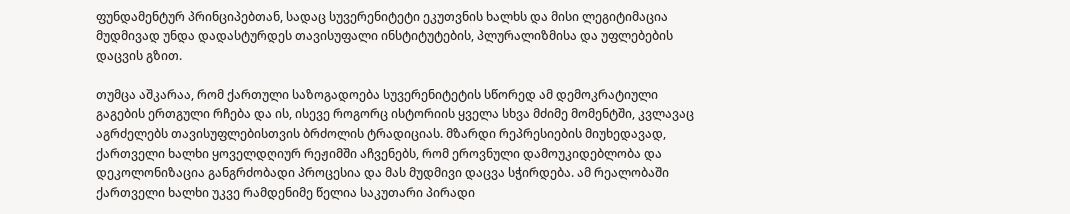ფუნდამენტურ პრინციპებთან, სადაც სუვერენიტეტი ეკუთვნის ხალხს და მისი ლეგიტიმაცია მუდმივად უნდა დადასტურდეს თავისუფალი ინსტიტუტების, პლურალიზმისა და უფლებების დაცვის გზით.

თუმცა აშკარაა, რომ ქართული საზოგადოება სუვერენიტეტის სწორედ ამ დემოკრატიული გაგების ერთგული რჩება და ის, ისევე როგორც ისტორიის ყველა სხვა მძიმე მომენტში, კვლავაც აგრძელებს თავისუფლებისთვის ბრძოლის ტრადიციას. მზარდი რეპრესიების მიუხედავად, ქართველი ხალხი ყოველდღიურ რეჟიმში აჩვენებს, რომ ეროვნული დამოუკიდებლობა და დეკოლონიზაცია განგრძობადი პროცესია და მას მუდმივი დაცვა სჭირდება. ამ რეალობაში ქართველი ხალხი უკვე რამდენიმე წელია საკუთარი პირადი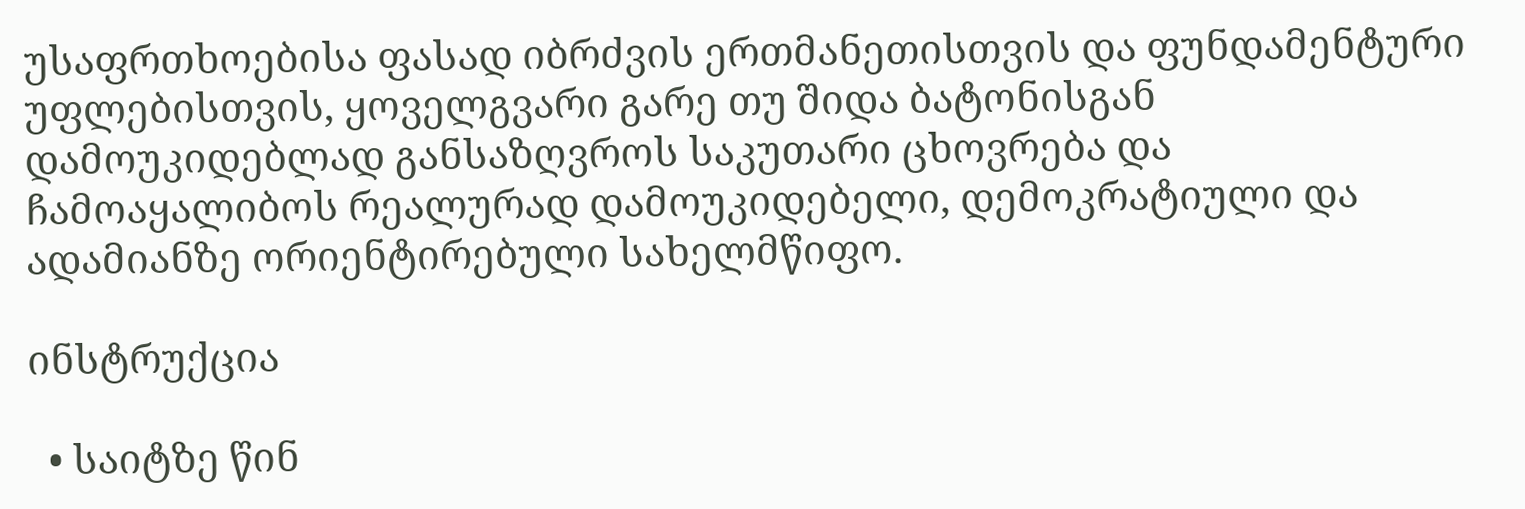უსაფრთხოებისა ფასად იბრძვის ერთმანეთისთვის და ფუნდამენტური უფლებისთვის, ყოველგვარი გარე თუ შიდა ბატონისგან დამოუკიდებლად განსაზღვროს საკუთარი ცხოვრება და ჩამოაყალიბოს რეალურად დამოუკიდებელი, დემოკრატიული და ადამიანზე ორიენტირებული სახელმწიფო.

ინსტრუქცია

  • საიტზე წინ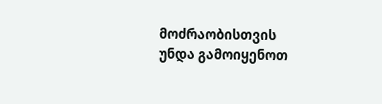მოძრაობისთვის უნდა გამოიყენოთ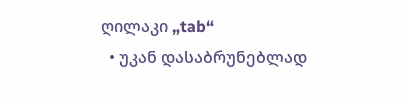ღილაკი „tab“
  • უკან დასაბრუნებლად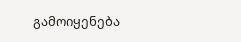გამოიყენება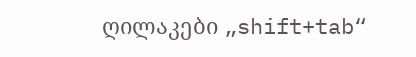ღილაკები „shift+tab“